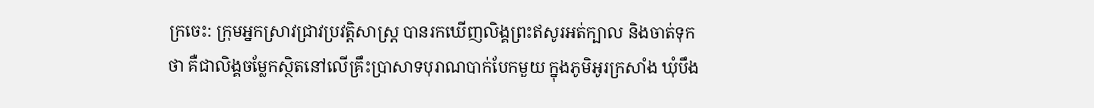ក្រចេះ: ក្រុមអ្នកស្រាវជ្រាវប្រវត្តិសាស្ដ្រ បានរកឃើញលិង្គព្រះឥសូរអត់ក្បាល និងចាត់ទុកថា គឺជាលិង្គចម្លែកស្ថិតនៅលើគ្រឹះប្រាសាទបុរាណបាក់បែកមួយ ក្នុងភូមិអូរក្រសាំង ឃុំបឹង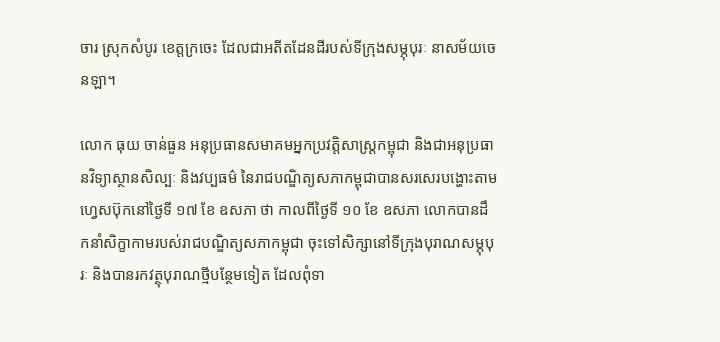ចារ ស្រុកសំបូរ ខេត្តក្រចេះ ដែលជាអតីតដែនដីរបស់ទីក្រុងសម្ភុបុរៈ នាសម័យចេនឡា។

លោក ធុយ ចាន់ធួន អនុប្រធានសមាគមអ្នកប្រវត្តិសាស្ដ្រកម្ពុជា និងជាអនុប្រធានវិទ្យាស្ថានសិល្បៈ និងវប្បធម៌ នៃរាជបណ្ឌិត្យសភាកម្ពុជាបានសរសេរបង្ហោះតាមហ្វេសប៊ុកនៅថ្ងៃទី ១៧ ខែ ឧសភា ថា កាលពីថ្ងៃទី ១០ ខែ ឧសភា លោកបានដឹកនាំសិក្ខាកាមរបស់រាជបណ្ឌិត្យសភាកម្ពុជា ចុះទៅសិក្សានៅទីក្រុងបុរាណសម្ភុបុរៈ និងបានរកវត្ថុបុរាណថ្មីបន្ថែមទៀត ដែលពុំទា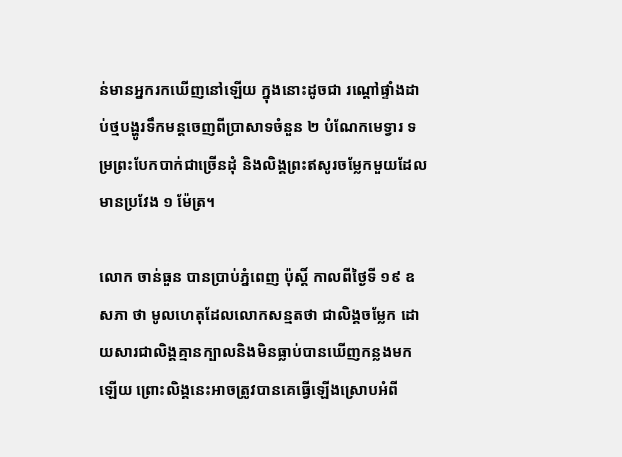ន់មានអ្នករកឃើញនៅឡើយ ក្នុងនោះដូចជា រណ្ដៅផ្ទាំងដាប់ថ្មបង្ហូរទឹកមន្តចេញពីប្រាសាទចំនួន ២ បំណែកមេទ្វារ ទម្រព្រះបែកបាក់ជាច្រើនដុំ និងលិង្គព្រះឥសូរចម្លែកមួយដែលមានប្រវែង ១ ម៉ែត្រ។

លោក ចាន់ធួន បានប្រាប់ភ្នំពេញ ប៉ុស្ដិ៍ កាលពីថ្ងៃទី ១៩ ឧសភា ថា មូលហេតុដែលលោកសន្មតថា ជាលិង្គចម្លែក ដោយសារជាលិង្គគ្មានក្បាលនិងមិនធ្លាប់បានឃើញកន្លងមកឡើយ ព្រោះលិង្គនេះអាចត្រូវបានគេធ្វើឡើងស្រោបអំពី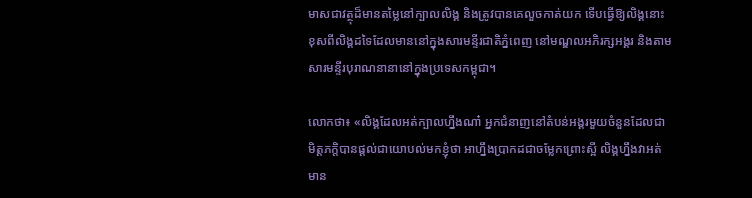មាសជាវត្ថុដ៏មានតម្លៃនៅក្បាលលិង្គ និងត្រូវបានគេលួចកាត់យក ទើបធ្វើឱ្យលិង្គនោះខុសពីលិង្គដទៃដែលមាននៅក្នុងសារមន្ទីរជាតិភ្នំពេញ នៅមណ្ឌលអភិរក្សអង្គរ និងតាមសារមន្ទីរបុរាណនានានៅក្នុងប្រទេសកម្ពុជា។

លោកថា៖ «លិង្គដែលអត់ក្បាលហ្នឹងណា៎ អ្នកជំនាញនៅតំបន់អង្គរមួយចំនួនដែលជាមិត្តភក្ដិបានផ្ដល់ជាយោបល់មកខ្ញុំថា អាហ្នឹងប្រាកដជាចម្លែកព្រោះស្អី លិង្គហ្នឹងវាអត់មាន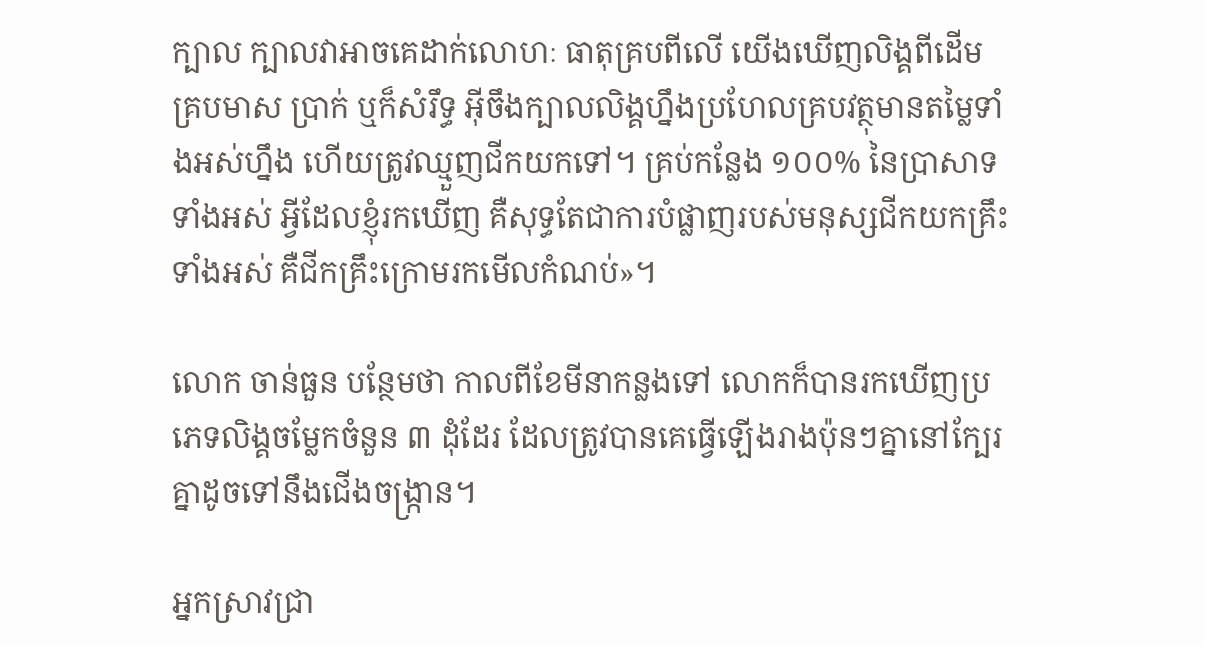ក្បាល ក្បាលវាអាចគេដាក់លោហៈ ធាតុគ្របពីលើ យើងឃើញលិង្គពីដើមគ្របមាស ប្រាក់ ឬក៏សំរឹទ្ធ អ៊ីចឹងក្បាលលិង្គហ្នឹងប្រហែលគ្របវត្ថុមានតម្លៃទាំងអស់ហ្នឹង ហើយត្រូវឈ្មួញជីកយកទៅ។ គ្រប់កន្លែង ១០០% នៃប្រាសាទទាំងអស់ អ្វីដែលខ្ញុំរកឃើញ គឺសុទ្ធតែជាការបំផ្លាញរបស់មនុស្សជីកយកគ្រឹះទាំងអស់ គឺជីកគ្រឹះក្រោមរកមើលកំណប់»។

លោក ចាន់ធួន បន្ថែមថា កាលពីខែមីនាកន្លងទៅ លោកក៏បានរកឃើញប្រភេទលិង្គចម្លែកចំនួន ៣ ដុំដែរ ដែលត្រូវបានគេធ្វើឡើងរាងប៉ុនៗគ្នានៅក្បែរគ្នាដូចទៅនឹងជើងចង្ក្រាន។

អ្នកស្រាវជ្រា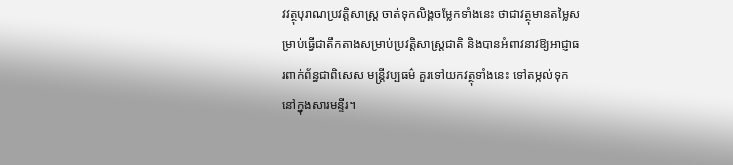វវត្ថុបុរាណប្រវត្តិសាស្ដ្រ ចាត់ទុកលិង្គចម្លែកទាំងនេះ ថាជាវត្ថុមានតម្លៃសម្រាប់ធ្វើជាតឹកតាងសម្រាប់ប្រវត្តិសាស្ដ្រជាតិ និងបានអំពាវនាវឱ្យអាជ្ញាធរពាក់ព័ន្ធជាពិសេស មន្ត្រីវប្បធម៌ គួរទៅយកវត្ថុទាំងនេះ ទៅតម្កល់ទុកនៅក្នុងសារមន្ទីរ។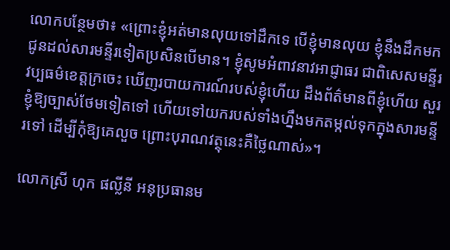លោកបន្ថែមថា៖ «ព្រោះខ្ញុំអត់មានលុយទៅដឹកទេ បើខ្ញុំមានលុយ ខ្ញុំនឹងដឹកមកជូនដល់សារមន្ទីរទៀតប្រសិនបើមាន។ ខ្ញុំសូមអំពាវនាវអាជ្ញាធរ ជាពិសេសមន្ទីរវប្បធម៌ខេត្តក្រចេះ ឃើញរបាយការណ៍របស់ខ្ញុំហើយ ដឹងព័ត៌មានពីខ្ញុំហើយ សួរខ្ញុំឱ្យច្បាស់ថែមទៀតទៅ ហើយទៅយករបស់ទាំងហ្នឹងមកតម្កល់ទុកក្នុងសារមន្ទីរទៅ ដើម្បីកុំឱ្យគេលួច ព្រោះបុរាណវត្ថុនេះគឺថ្លៃណាស់»។

លោកស្រី ហុក ផល្លីនី អនុប្រធានម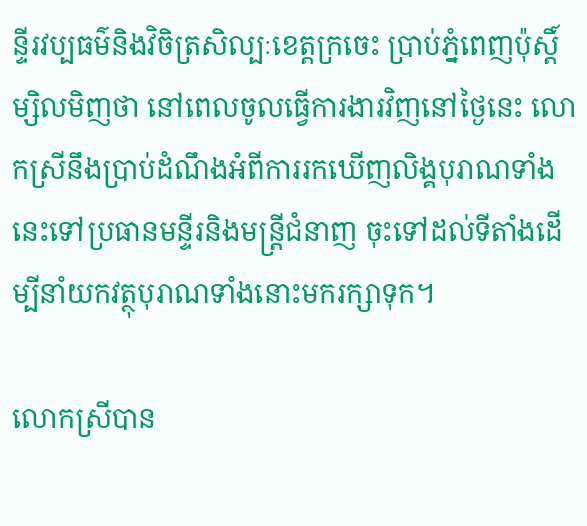ន្ទីរវប្បធម៌និងវិចិត្រសិល្បៈខេត្តក្រចេះ ប្រាប់ភ្នំពេញប៉ុស្ដិ៍ ម្សិលមិញថា នៅពេលចូលធ្វើការងារវិញនៅថ្ងៃនេះ លោកស្រីនឹងប្រាប់ដំណឹងអំពីការរកឃើញលិង្គបុរាណទាំងនេះទៅប្រធានមន្ទីរនិងមន្រ្តីជំនាញ ចុះទៅដល់ទីតាំងដើម្បីនាំយកវត្ថុបុរាណទាំងនោះមករក្សាទុក។

លោកស្រីបាន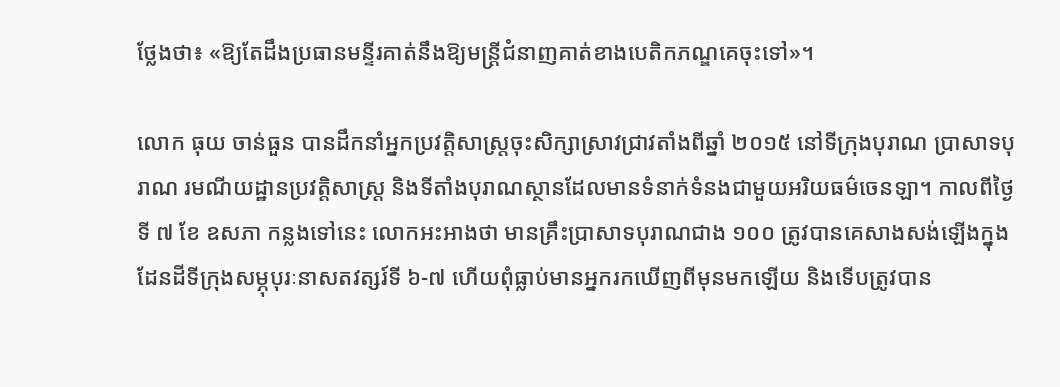ថ្លែងថា៖ «ឱ្យតែដឹងប្រធានមន្ទីរគាត់នឹងឱ្យមន្រ្តីជំនាញគាត់ខាងបេតិកភណ្ឌគេចុះទៅ»។

លោក ធុយ ចាន់ធួន បានដឹកនាំអ្នកប្រវត្តិសាស្ដ្រចុះសិក្សាស្រាវជ្រាវតាំងពីឆ្នាំ ២០១៥ នៅទីក្រុងបុរាណ ប្រាសាទបុរាណ រមណីយដ្ឋានប្រវត្តិសាស្ដ្រ និងទីតាំងបុរាណស្ថានដែលមានទំនាក់ទំនងជាមួយអរិយធម៌ចេនឡា។ កាលពីថ្ងៃទី ៧ ខែ ឧសភា កន្លងទៅនេះ លោកអះអាងថា មានគ្រឹះប្រាសាទបុរាណជាង ១០០ ត្រូវបានគេសាងសង់ឡើងក្នុងដែនដីទីក្រុងសម្ភុបុរៈនាសតវត្សរ៍ទី ៦-៧ ហើយពុំធ្លាប់មានអ្នករកឃើញពីមុនមកឡើយ និងទើបត្រូវបាន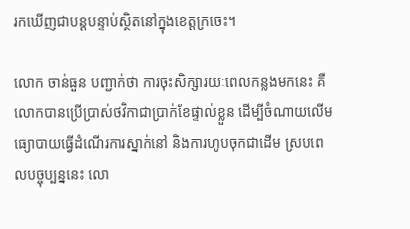រកឃើញជាបន្តបន្ទាប់ស្ថិតនៅក្នុងខេត្តក្រចេះ។

លោក ចាន់ធួន បញ្ជាក់ថា ការចុះសិក្សារយៈពេលកន្លងមកនេះ គឺលោកបានប្រើប្រាស់ថវិកាជាប្រាក់ខែផ្ទាល់ខ្លួន ដើម្បីចំណាយលើមធ្យោបាយធ្វើដំណើរការស្នាក់នៅ និងការហូបចុកជាដើម ស្របពេលបច្ចុប្បន្ននេះ លោ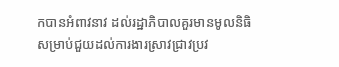កបានអំពាវនាវ ដល់រដ្ឋាភិបាលគួរមានមូលនិធិសម្រាប់ជួយដល់ការងារស្រាវជ្រាវប្រវ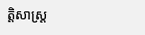ត្តិសាស្ដ្រ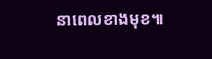នាពេលខាងមុខ៕